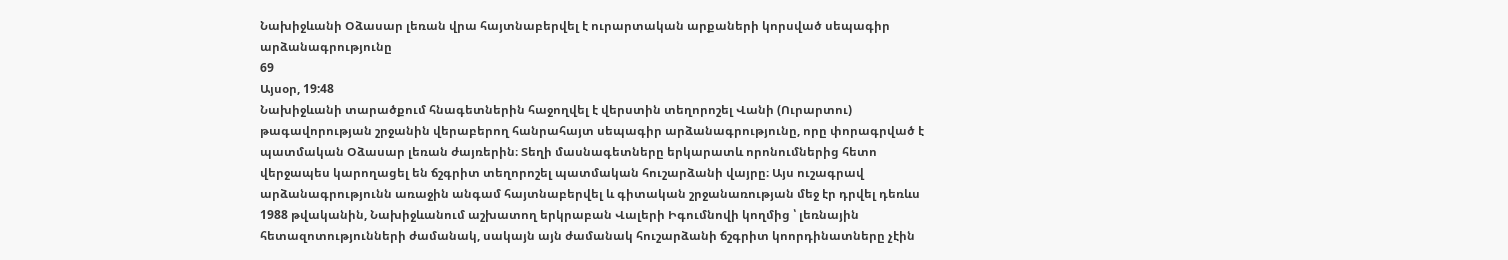Նախիջևանի Օձասար լեռան վրա հայտնաբերվել է ուրարտական արքաների կորսված սեպագիր արձանագրությունը
69
Այսօր, 19:48
Նախիջևանի տարածքում հնագետներին հաջողվել է վերստին տեղորոշել Վանի (Ուրարտու) թագավորության շրջանին վերաբերող հանրահայտ սեպագիր արձանագրությունը, որը փորագրված է պատմական Օձասար լեռան ժայռերին։ Տեղի մասնագետները երկարատև որոնումներից հետո վերջապես կարողացել են ճշգրիտ տեղորոշել պատմական հուշարձանի վայրը։ Այս ուշագրավ արձանագրությունն առաջին անգամ հայտնաբերվել և գիտական շրջանառության մեջ էր դրվել դեռևս 1988 թվականին, Նախիջևանում աշխատող երկրաբան Վալերի Իգումնովի կողմից ՝ լեռնային հետազոտությունների ժամանակ, սակայն այն ժամանակ հուշարձանի ճշգրիտ կոորդինատները չէին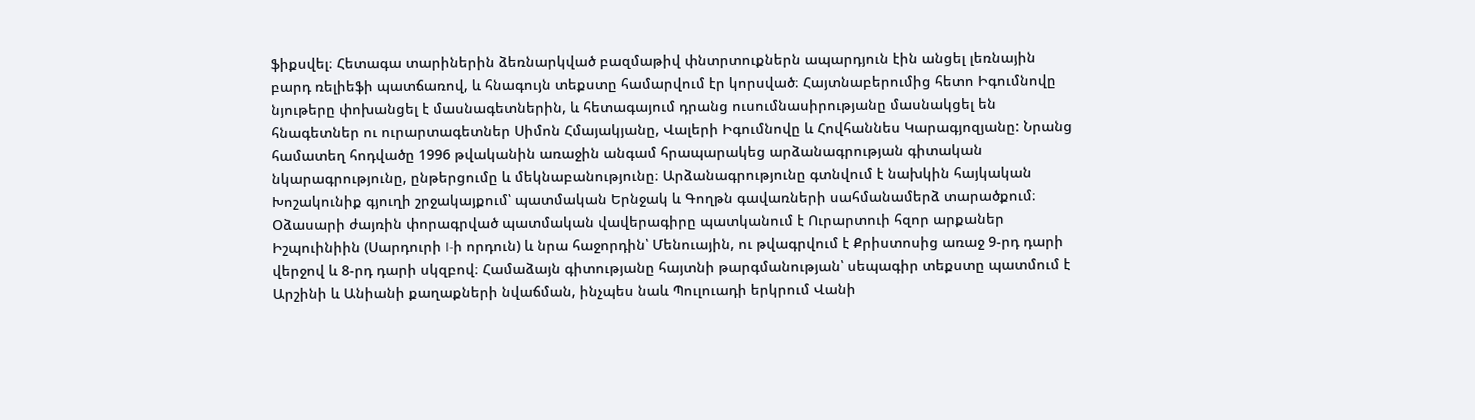ֆիքսվել։ Հետագա տարիներին ձեռնարկված բազմաթիվ փնտրտուքներն ապարդյուն էին անցել լեռնային բարդ ռելիեֆի պատճառով, և հնագույն տեքստը համարվում էր կորսված։ Հայտնաբերումից հետո Իգումնովը նյութերը փոխանցել է մասնագետներին, և հետագայում դրանց ուսումնասիրությանը մասնակցել են հնագետներ ու ուրարտագետներ Սիմոն Հմայակյանը, Վալերի Իգումնովը և Հովհաննես Կարագյոզյանը: Նրանց համատեղ հոդվածը 1996 թվականին առաջին անգամ հրապարակեց արձանագրության գիտական նկարագրությունը, ընթերցումը և մեկնաբանությունը։ Արձանագրությունը գտնվում է նախկին հայկական Խոշակունիք գյուղի շրջակայքում՝ պատմական Երնջակ և Գողթն գավառների սահմանամերձ տարածքում։ Օձասարի ժայռին փորագրված պատմական վավերագիրը պատկանում է Ուրարտուի հզոր արքաներ Իշպուինիին (Սարդուրի I-ի որդուն) և նրա հաջորդին՝ Մենուային, ու թվագրվում է Քրիստոսից առաջ 9-րդ դարի վերջով և 8-րդ դարի սկզբով։ Համաձայն գիտությանը հայտնի թարգմանության՝ սեպագիր տեքստը պատմում է Արշինի և Անիանի քաղաքների նվաճման, ինչպես նաև Պուլուադի երկրում Վանի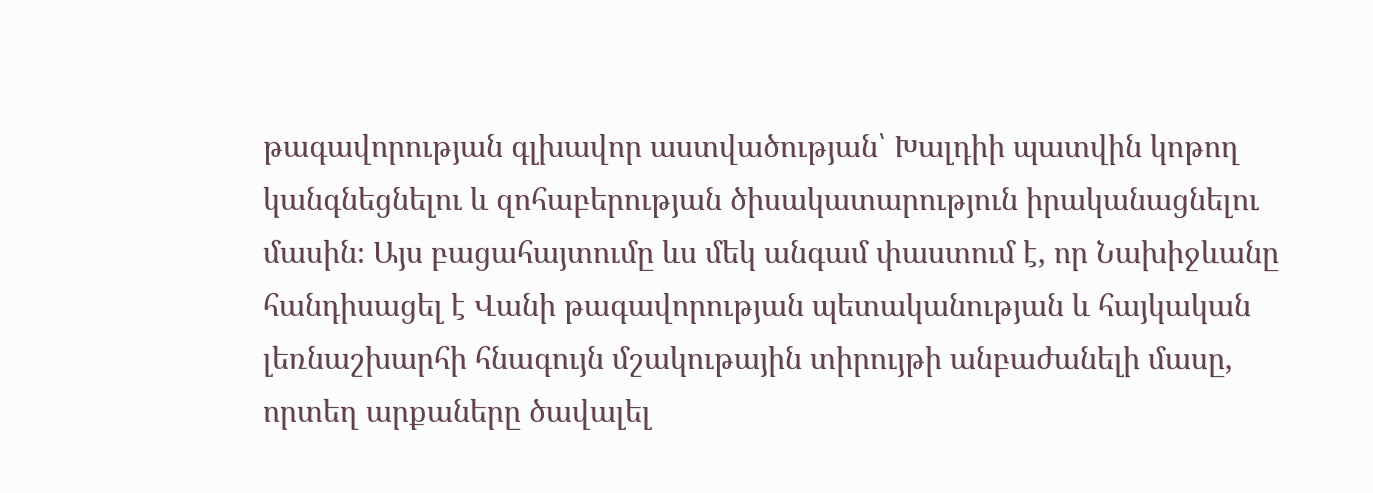թագավորության գլխավոր աստվածության՝ Խալդիի պատվին կոթող կանգնեցնելու և զոհաբերության ծիսակատարություն իրականացնելու մասին։ Այս բացահայտումը ևս մեկ անգամ փաստում է, որ Նախիջևանը հանդիսացել է Վանի թագավորության պետականության և հայկական լեռնաշխարհի հնագույն մշակութային տիրույթի անբաժանելի մասը, որտեղ արքաները ծավալել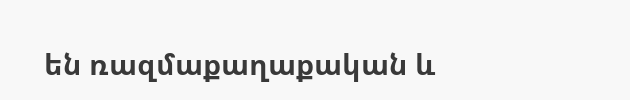են ռազմաքաղաքական և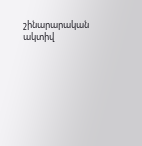շինարարական ակտիվ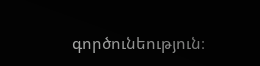գործունեություն։